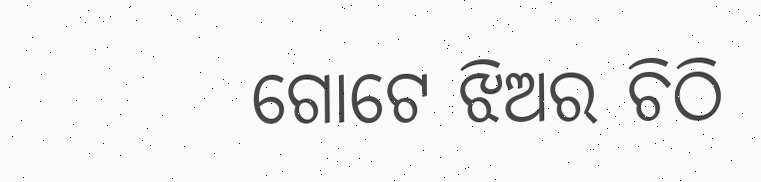ଗୋଟେ ଝିଅର ଚିଠି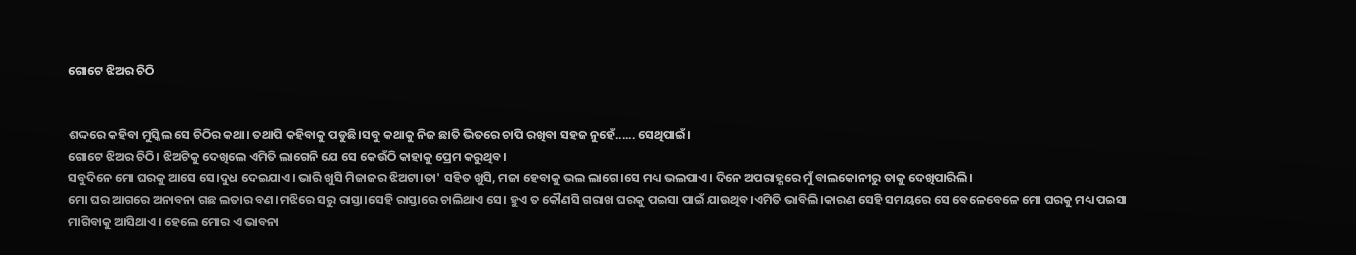ଗୋଟେ ଝିଅର ଚିଠି


ଶଦ୍ଦରେ କହିବା ମୁସ୍କିଲ ସେ ଚିଠିର କଥା। ତଥାପି କହିବାକୁ ପଡୁଛି।ସବୁ କଥାକୁ ନିଜ ଛାତି ଭିତରେ ଚାପି ରଖିବା ସହଜ ନୁହେଁ...... ସେଥିପାଇଁ।
ଗୋଟେ ଝିଅର ଚିଠି। ଝିଅଟିକୁ ଦେଖିଲେ ଏମିତି ଲାଗେନି ଯେ ସେ କେଉଁଠି କାହାକୁ ପ୍ରେମ କରୁଥିବ।
ସବୁଦିନେ ମୋ ଘରକୁ ଆସେ ସେ।ଦୁଧ ଦେଇଯାଏ। ଭାରି ଖୁସି ମିଜାଜର ଝିଅଟା।ତା' ସହିତ ଖୁସି, ମଜା ହେବାକୁ ଭଲ ଲାଗେ।ସେ ମଧ୍ୟ ଭଲପାଏ। ଦିନେ ଅପରାହ୍ଣରେ ମୁଁ ବାଲକୋନୀରୁ ତାକୁ ଦେଖିପାରିଲି।
ମୋ ଘର ଆଗରେ ଅନାବନା ଗଛ ଲତାର ବଣ।ମଝିରେ ସରୁ ରାସ୍ତା।ସେହି ରାସ୍ତାରେ ଚାଲିଥାଏ ସେ। ହୁଏ ତ କୌଣସି ଗରାଖ ଘରକୁ ପଇସା ପାଇଁ ଯାଉଥିବ।ଏମିତି ଭାବିଲି।କାରଣ ସେହି ସମୟରେ ସେ ବେଳେବେଳେ ମୋ ଘରକୁ ମଧ୍ୟ ପଇସା ମାଗିବାକୁ ଆସିଥାଏ। ହେଲେ ମୋର ଏ ଭାବନା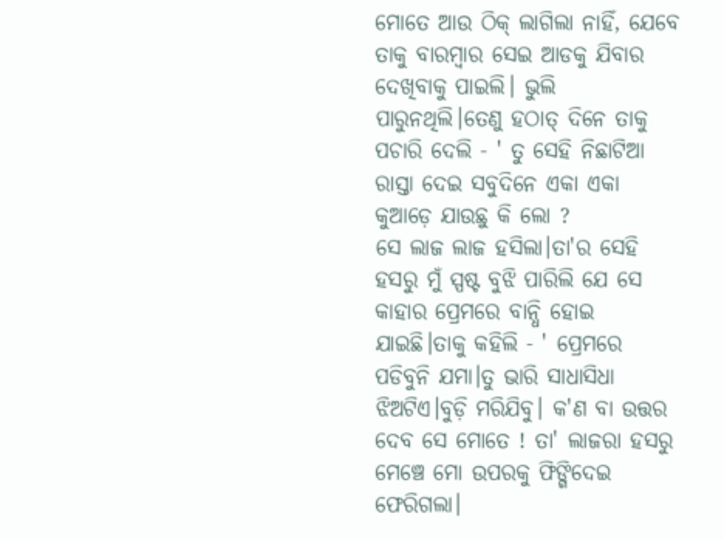ମୋତେ ଆଉ ଠିକ୍ ଲାଗିଲା ନାହିଁ, ଯେବେ ତାକୁ ବାରମ୍ବାର ସେଇ ଆଡକୁ ଯିବାର ଦେଖିବାକୁ ପାଇଲି। ଭୁଲି ପାରୁନଥିଲି।ତେଣୁ ହଠାତ୍ ଦିନେ ତାକୁ ପଚାରି ଦେଲି - ' ତୁ ସେହି ନିଛାଟିଆ ରାସ୍ତା ଦେଇ ସବୁଦିନେ ଏକା ଏକା କୁଆଡ଼େ ଯାଉଛୁ କି ଲୋ ?
ସେ ଲାଜ ଲାଜ ହସିଲା।ତା'ର ସେହି ହସରୁ ମୁଁ ସ୍ପଷ୍ଟ ବୁଝି ପାରିଲି ଯେ ସେ କାହାର ପ୍ରେମରେ ବାନ୍ଧି ହୋଇ ଯାଇଛି।ତାକୁ କହିଲି - ' ପ୍ରେମରେ ପଡିବୁନି ଯମା।ତୁ ଭାରି ସାଧାସିଧା ଝିଅଟିଏ।ବୁଡ଼ି ମରିଯିବୁ। କ'ଣ ବା ଉତ୍ତର ଦେବ ସେ ମୋତେ ! ତା' ଲାଜରା ହସରୁ ମେଞ୍ଚେ ମୋ ଉପରକୁ ଫିଙ୍ଗିଦେଇ ଫେରିଗଲା।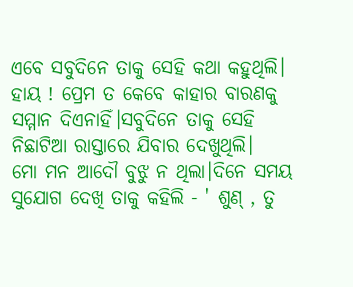ଏବେ ସବୁଦିନେ ତାକୁ ସେହି କଥା କହୁଥିଲି। ହାୟ ! ପ୍ରେମ ତ କେବେ କାହାର ବାରଣକୁ ସମ୍ମାନ ଦିଏନାହିଁ।ସବୁଦିନେ ତାକୁ ସେହି ନିଛାଟିଆ ରାସ୍ତାରେ ଯିବାର ଦେଖୁଥିଲି।
ମୋ ମନ ଆଦୌ ବୁଝୁ ନ ଥିଲା।ଦିନେ ସମୟ ସୁଯୋଗ ଦେଖି ତାକୁ କହିଲି - ' ଶୁଣ୍ , ତୁ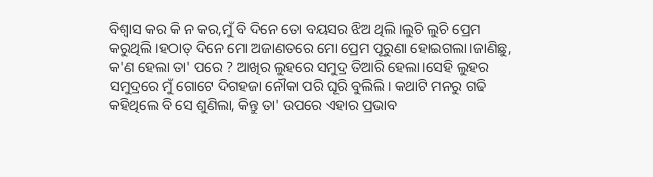ବିଶ୍ୱାସ କର କି ନ କର,ମୁଁ ବି ଦିନେ ତୋ ବୟସର ଝିଅ ଥିଲି।ଲୁଚି ଲୁଚି ପ୍ରେମ କରୁଥିଲି।ହଠାତ୍ ଦିନେ ମୋ ଅଜାଣତରେ ମୋ ପ୍ରେମ ପୂରୁଣା ହୋଇଗଲା।ଜାଣିଛୁ, କ'ଣ ହେଲା ତା' ପରେ ? ଆଖିର ଲୁହରେ ସମୁଦ୍ର ତିଆରି ହେଲା।ସେହି ଲୁହର ସମୁଦ୍ରରେ ମୁଁ ଗୋଟେ ଦିଗହଜା ନୌକା ପରି ଘୂରି ବୁଲିଲି। କଥାଟି ମନରୁ ଗଢି କହିଥିଲେ ବି ସେ ଶୁଣିଲା, କିନ୍ତୁ ତା' ଉପରେ ଏହାର ପ୍ରଭାବ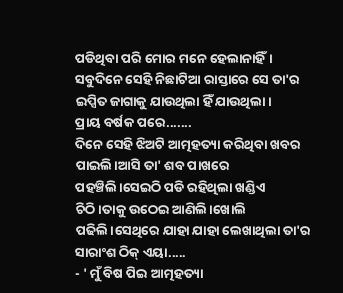ପଡିଥିବା ପରି ମୋର ମନେ ହେଲାନାହିଁ।
ସବୁଦିନେ ସେହି ନିଛାଟିଆ ରାସ୍ତାରେ ସେ ତା'ର ଇପ୍ସିତ ଜାଗାକୁ ଯାଉଥିଲା ହିଁ ଯାଉଥିଲା।
ପ୍ରାୟ ବର୍ଷକ ପରେ.......
ଦିନେ ସେହି ଝିଅଟି ଆତ୍ମହତ୍ୟା କରିଥିବା ଖବର ପାଇଲି।ଆସି ତା' ଶବ ପାଖରେ ପହଞ୍ଚିଲି।ସେଇଠି ପଡି ରହିଥିଲା ଖଣ୍ଡିଏ ଚିଠି।ତାକୁ ଉଠେଇ ଆଣିଲି।ଖୋଲି ପଢିଲି।ସେଥିରେ ଯାହା ଯାହା ଲେଖାଥିଲା ତା'ର ସାରାଂଶ ଠିକ୍ ଏୟା.....
- ' ମୁଁ ବିଷ ପିଇ ଆତ୍ମହତ୍ୟା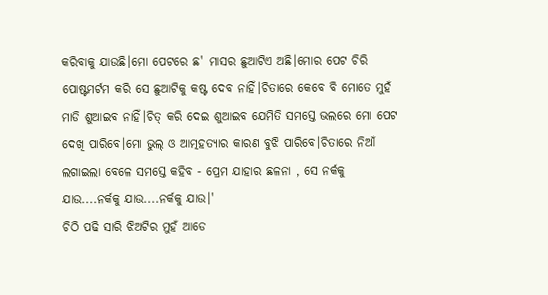କରିବାକୁ ଯାଉଛି।ମୋ ପେଟରେ ଛ' ମାସର ଛୁଆଟିଏ ଅଛି।ମୋର ପେଟ ଚିରି ପୋଷ୍ଟମର୍ଟମ କରି ସେ ଛୁଆଟିକୁ କଷ୍ଟ ଦେବ ନାହିଁ।ଚିତାରେ କେବେ ବି ମୋତେ ମୁହଁ ମାଡି ଶୁଆଇବ ନାହିଁ।ଚିତ୍ କରି ଦେଇ ଶୁଆଇବ ଯେମିତି ସମସ୍ତେ ଭଲରେ ମୋ ପେଟ ଦେଖି ପାରିବେ।ମୋ ଭୁଲ୍ ଓ ଆତ୍ମହତ୍ୟାର କାରଣ ବୁଝି ପାରିବେ।ଚିତାରେ ନିଆଁ ଲଗାଇଲା ବେଳେ ସମସ୍ତେ କହିବ - ପ୍ରେମ ଯାହାର ଛଳନା , ସେ ନର୍କକୁ ଯାଉ....ନର୍କକୁ ଯାଉ....ନର୍କକୁ ଯାଉ।'
ଚିଠି ପଢି ସାରି ଝିଅଟିର ମୁହଁ ଆଡେ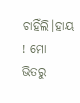ଚାହିଁଲି।ହାୟ ! ମୋ ଭିତରୁ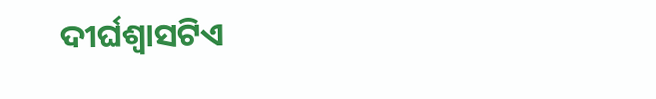ଦୀର୍ଘଶ୍ବାସଟିଏ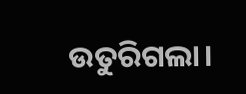ଉତୁରିଗଲା।